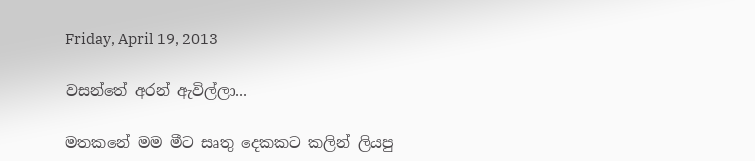Friday, April 19, 2013

වසන්තේ අරන් ඇවිල්ලා...

මතකනේ මම මීට සෘතු දෙකකට කලින් ලියපු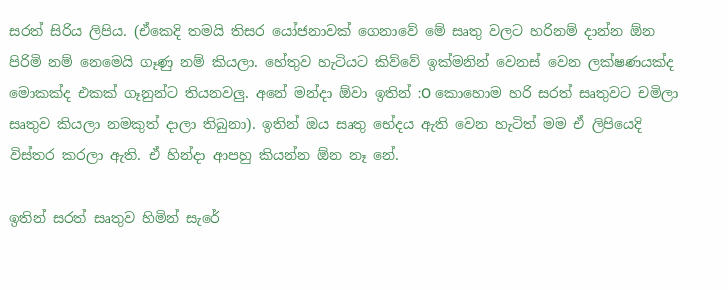සරත් සිරිය ලිපිය. (ඒකෙදි තමයි තිසර යෝජනාවක් ගෙනාවේ මේ සෘතු වලට හරිනම් දාන්න ඕන පිරිමි නම් නෙමෙයි ගෑණු නම් කියලා. හේතුව හැටියට කිව්වේ ඉක්මනින් වෙනස් වෙන ලක්ෂණයක්ද මොකක්ද එකක් ගෑනුන්ට තියනවලු. අනේ මන්දා ඕවා ඉතින් :O කොහොම හරි සරත් සෘතුවට චමිලා සෘතුව කියලා නමකුත් දාලා තිබුනා). ඉතින් ඔය සෘතු භේදය ඇති වෙන හැටිත් මම ඒ ලිපියෙදි විස්තර කරලා ඇති. ඒ හින්දා ආපහු කියන්න ඕන නෑ නේ.

ඉතින් සරත් සෘතුව හිමින් සැරේ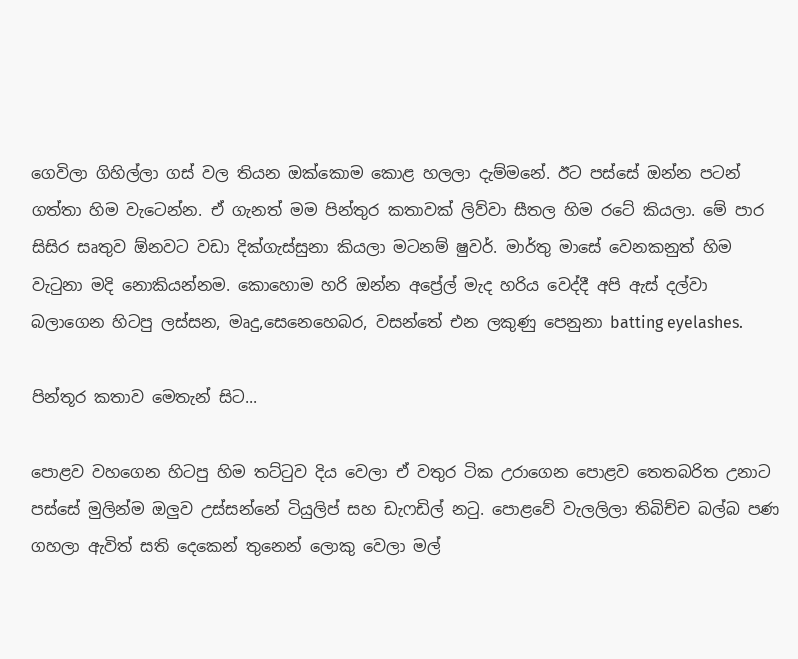ගෙවිලා ගිහිල්ලා ගස් වල තියන ඔක්කොම කොළ හලලා දැම්මනේ. ඊට පස්සේ ඔන්න පටන් ගත්තා හිම වැටෙන්න. ඒ ගැනත් මම පින්තුර කතාවක් ලිව්වා සීතල හිම රටේ කියලා. මේ පාර සිසිර සෘතුව ඕනවට වඩා දික්ගැස්සුනා කියලා මටනම් ෂුවර්. මාර්තු මාසේ වෙනකනුත් හිම වැටුනා මදි නොකියන්නම. කොහොම හරි ඔන්න අප්‍රේල් මැද හරිය වෙද්දී අපි ඇස් දල්වා බලාගෙන හිටපු ලස්සන, මෘදු,සෙනෙහෙබර, වසන්තේ එන ලකුණු පෙනුනා batting eyelashes.

පින්තූර කතාව මෙතැන් සිට...

පොළව වහගෙන හිටපු හිම තට්ටුව දිය වෙලා ඒ වතුර ටික උරාගෙන පොළව තෙතබරිත උනාට පස්සේ මුලින්ම ඔලුව උස්සන්නේ ටියුලිප් සහ ඩැෆඩිල් නටු. පොළවේ වැලලිලා තිබිච්ච බල්බ පණ ගහලා ඇවිත් සති දෙකෙන් තුනෙන් ලොකු වෙලා මල්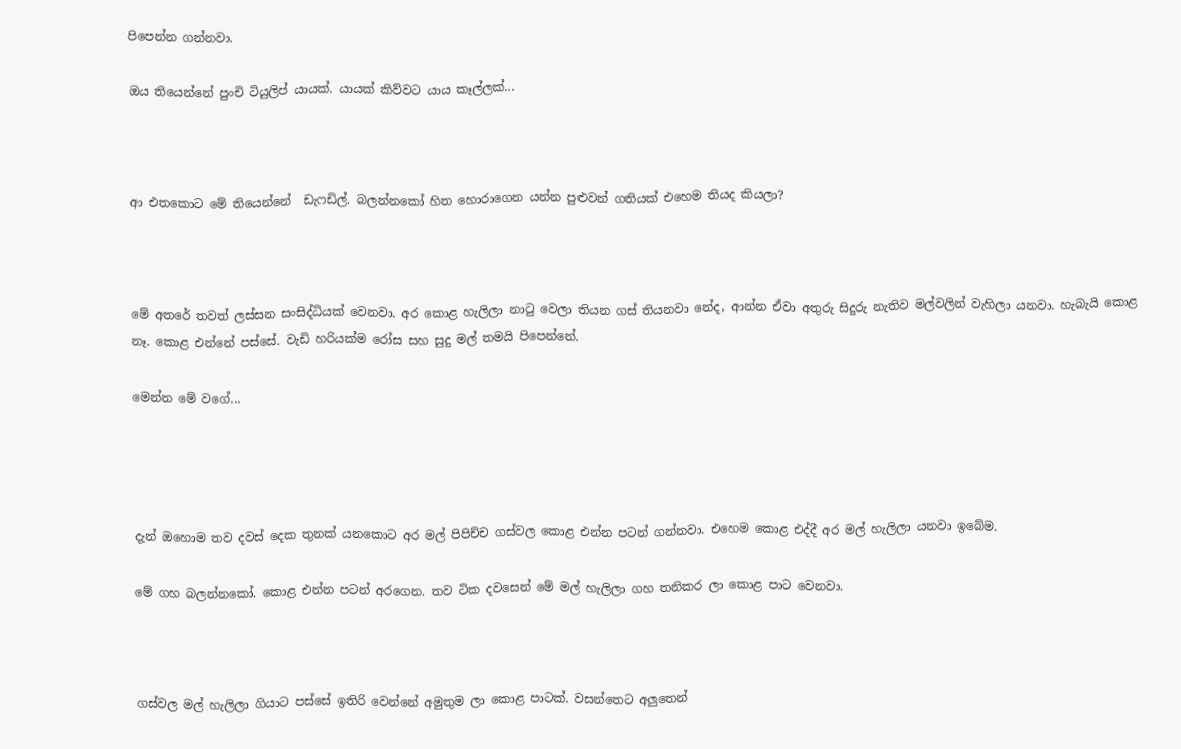පිපෙන්න ගන්නවා.

ඔය තියෙන්නේ පුංචි ටියුලිප් යායක්. යායක් කිව්වට යාය කෑල්ලක්...



ආ එතකොට මේ තියෙන්නේ  ඩැෆඩිල්. බලන්නකෝ හිත හොරාගෙන යන්න පුළුවන් ගතියක් එහෙම තියද කියලා?



මේ අතරේ තවත් ලස්සන සංසිද්ධියක් වෙනවා. අර කොළ හැලිලා නාටු වෙලා තියන ගස් තියනවා නේද, ආන්න ඒවා අතුරු සිදුරු නැතිව මල්වලින් වැහිලා යනවා. හැබැයි කොළ නෑ. කොළ එන්නේ පස්සේ. වැඩි හරියක්ම රෝස සහ සුදු මල් තමයි පිපෙන්නේ.

මෙන්න මේ වගේ...




දැන් ඔහොම තව දවස් දෙක තුනක් යනකොට අර මල් පිපිච්ච ගස්වල කොළ එන්න පටන් ගන්නවා. එහෙම කොළ එද්දී අර මල් හැලිලා යනවා ඉබේම.

මේ ගහ බලන්නකෝ. කොළ එන්න පටන් අරගෙන. තව ටික දවසෙන් මේ මල් හැලිලා ගහ තනිකර ලා කොළ පාට වෙනවා.



ගස්වල මල් හැලිලා ගියාට පස්සේ ඉතිරි වෙන්නේ අමුතුම ලා කොළ පාටක්. වසන්තෙට අලුතෙන්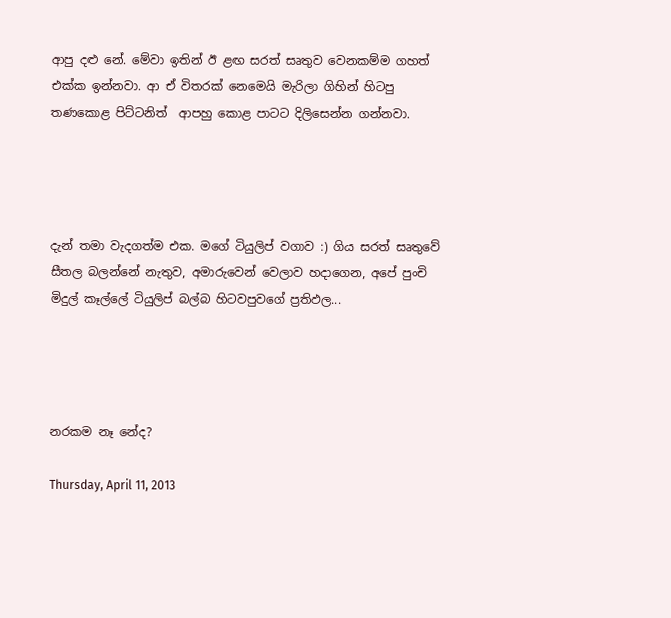ආපු දළු නේ. මේවා ඉතින් ඊ ළඟ සරත් සෘතුව වෙනකම්ම ගහත් එක්ක ඉන්නවා. ආ ඒ විතරක් නෙමෙයි මැරිලා ගිහින් හිටපු තණකොළ පිට්ටනිත්  ආපහු කොළ පාටට දිලිසෙන්න ගන්නවා.




දැන් තමා වැදගත්ම එක. මගේ ටියුලිප් වගාව :) ගිය සරත් සෘතුවේ සීතල බලන්නේ නැතුව, අමාරුවෙන් වෙලාව හදාගෙන, අපේ පුංචි මිදුල් කෑල්ලේ ටියුලිප් බල්බ හිටවපුවගේ ප්‍රතිඵල...




නරකම නෑ නේද?

Thursday, April 11, 2013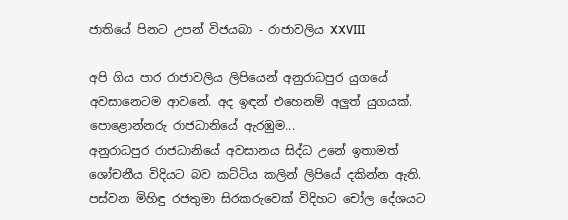ජාතියේ පිනට උපන් විජයබා - රාජාවලිය XXVIII

අපි ගිය පාර රාජාවලිය ලිපියෙන් අනුරාධපුර යුගයේ අවසානෙටම ආවනේ. අද ඉඳන් එහෙනම් අලුත් යුගයක්. පොළොන්නරු රාජධානියේ ඇරඹුම...
අනුරාධපුර රාජධානියේ අවසානය සිද්ධ උනේ ඉතාමත් ශෝචනීය විදියට බව කට්ටිය කලින් ලිපියේ දකින්න ඇති. පස්වන මිහිඳු රජතුමා සිරකරුවෙක් විදිහට චෝල දේශයට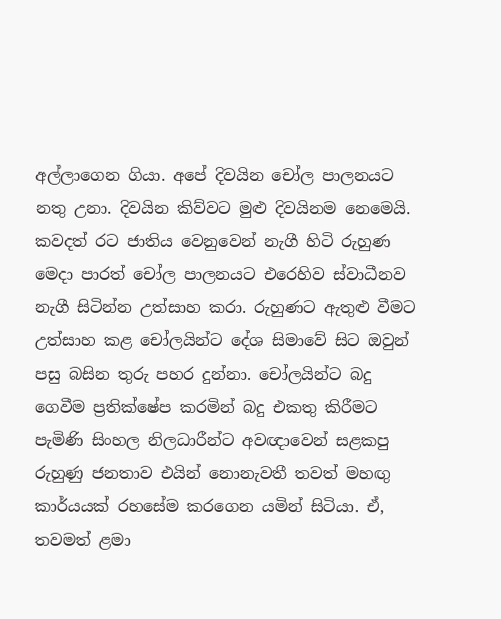අල්ලාගෙන ගියා. අපේ දිවයින චෝල පාලනයට නතු උනා. දිවයින කිව්වට මුළු දිවයිනම නෙමෙයි. කවදත් රට ජාතිය වෙනුවෙන් නැගී හිටි රුහුණ මෙදා පාරත් චෝල පාලනයට එරෙහිව ස්වාධීනව නැගී සිටින්න උත්සාහ කරා. රුහුණට ඇතුළු වීමට උත්සාහ කළ චෝලයින්ට දේශ සිමාවේ සිට ඔවුන් පසු බසින තුරු පහර දුන්නා. චෝලයින්ට බදු ගෙවීම ප්‍රතික්ෂේප කරමින් බදු එකතු කිරීමට පැමිණි සිංහල නිලධාරීන්ට අවඥාවෙන් සළකපු රුහුණු ජනතාව එයින් නොනැවතී තවත් මහඟු කාර්යයක් රහසේම කරගෙන යමින් සිටියා. ඒ, තවමත් ළමා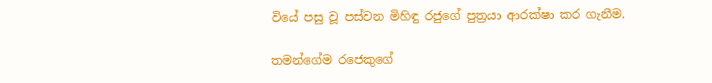වියේ පසු වූ පස්වන මිහිඳු රජුගේ පුත්‍රයා ආරක්ෂා කර ගැනීම.

තමන්ගේම රජෙකුගේ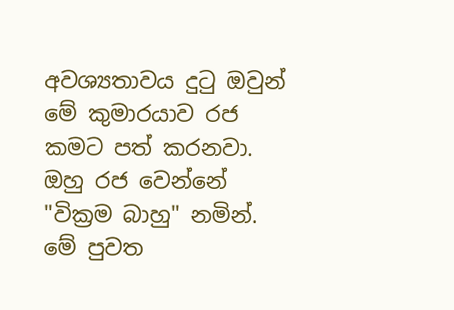අවශ්‍යතාවය දුටු ඔවුන් මේ කුමාරයාව රජ කමට පත් කරනවා. ඔහු රජ වෙන්නේ "වික්‍රම බාහු" නමින්. මේ පුවත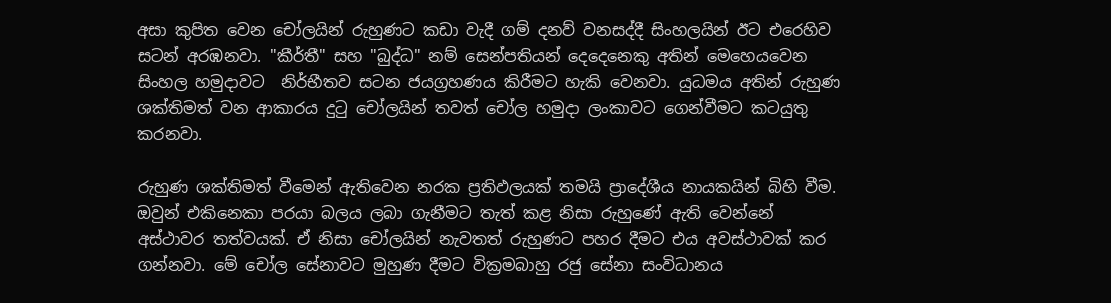අසා කුපිත වෙන චෝලයින් රුහුණට කඩා වැදී ගම් දනව් වනසද්දී සිංහලයින් ඊට එරෙහිව සටන් අරඹනවා. "කීර්තී" සහ "බුද්ධ" නම් සෙන්පතියන් දෙදෙනෙකු අතින් මෙහෙයවෙන සිංහල හමුදාවට  නිර්භීතව සටන ජයග්‍රහණය කිරීමට හැකි වෙනවා. යුධමය අතින් රුහුණ ශක්තිමත් වන ආකාරය දුටු චෝලයින් තවත් චෝල හමුදා ලංකාවට ගෙන්වීමට කටයුතු කරනවා.

රුහුණ ශක්තිමත් වීමෙන් ඇතිවෙන නරක ප්‍රතිඵලයක් තමයි ප්‍රාදේශීය නායකයින් බිහි වීම. ඔවුන් එකිනෙකා පරයා බලය ලබා ගැනීමට තැත් කළ නිසා රුහුණේ ඇති වෙන්නේ අස්ථාවර තත්වයක්. ඒ නිසා චෝලයින් නැවතත් රුහුණට පහර දීමට එය අවස්ථාවක් කර ගන්නවා. මේ චෝල සේනාවට මුහුණ දීමට වික්‍රමබාහු රජු සේනා සංවිධානය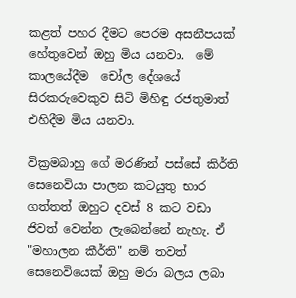කළත් පහර දීමට පෙරම අසනීපයක් හේතුවෙන් ඔහු මිය යනවා.  මේ කාලයේදීම  චෝල දේශයේ සිරකරුවෙකුව සිටි මිහිඳු රජතුමාත් එහිදීම මිය යනවා.

වික්‍රමබාහු ගේ මරණින් පස්සේ කිර්ති සෙනෙවියා පාලන කටයුතු භාර ගත්තත් ඔහුට දවස් 8 කට වඩා ජිවත් වෙන්න ලැබෙන්නේ නැහැ. ඒ "මහාලන කීර්ති" නම් තවත් සෙනෙවියෙක් ඔහු මරා බලය ලබා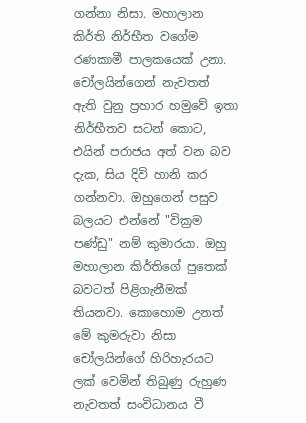ගන්නා නිසා. මහාලාන කිර්ති නිර්භීත වගේම රණකාමී පාලකයෙක් උනා. චෝලයින්ගෙන් නැවතත් ඇති වුනු ප්‍රහාර හමුවේ ඉතා නිර්භීතව සටන් කොට, එයින් පරාජය අත් වන බව දැක, සිය දිවි හානි කර ගන්නවා. ඔහුගෙන් පසුව බලයට එන්නේ "වික්‍රම පණ්ඩු" නම් කුමාරයා. ඔහු මහාලාන කිර්තිගේ පුතෙක් බවටත් පිළිගැනීමක් තියනවා. කොහොම උනත් මේ කුමරුවා නිසා චෝලයින්ගේ හිරිහැරයට ලක් වෙමින් තිබුණු රුහුණ නැවතත් සංවිධානය වී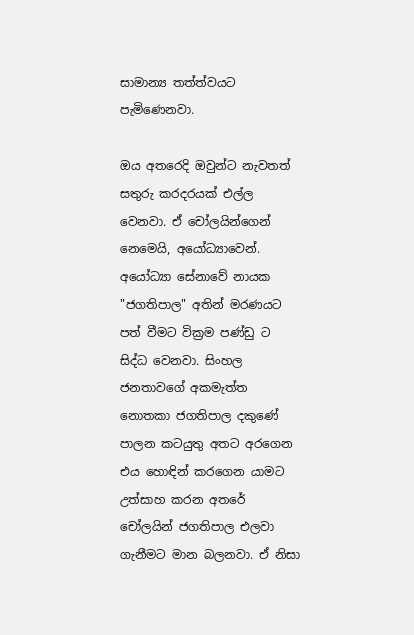සාමාන්‍ය තත්ත්වයට පැමිණෙනවා.

ඔය අතරෙදි ඔවුන්ට නැවතත් සතුරු කරදරයක් එල්ල වෙනවා. ඒ චෝලයින්ගෙන් නෙමෙයි, අයෝධ්‍යාවෙන්. අයෝධ්‍යා සේනාවේ නායක "ජගතිපාල" අතින් මරණයට පත් වීමට වික්‍රම පණ්ඩු ට සිද්ධ වෙනවා. සිංහල ජනතාවගේ අකමැත්ත නොතකා ජගතිපාල දකුණේ පාලන කටයුතු අතට අරගෙන එය හොඳින් කරගෙන යාමට උත්සාහ කරන අතරේ චෝලයින් ජගතිපාල එලවා ගැනීමට මාන බලනවා. ඒ නිසා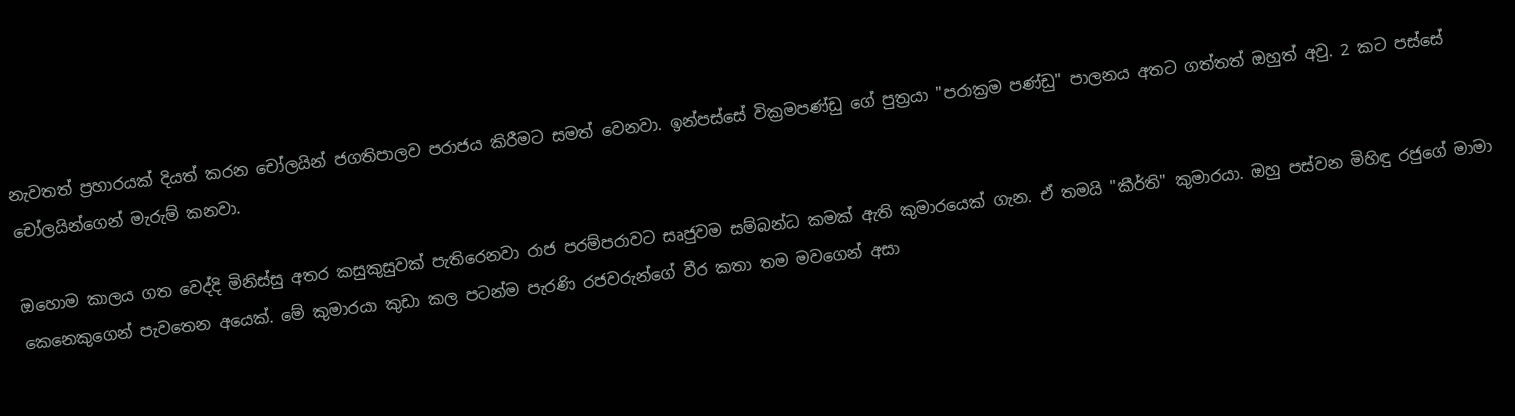නැවතත් ප්‍රහාරයක් දියත් කරන චෝලයින් ජගතිපාලව පරාජය කිරීමට සමත් වෙනවා. ඉන්පස්සේ වික්‍රමපණ්ඩු ගේ පුත්‍රයා "පරාක්‍රම පණ්ඩු" පාලනය අතට ගත්තත් ඔහුත් අවු. 2 කට පස්සේ චෝලයින්ගෙන් මැරුම් කනවා.

ඔහොම කාලය ගත වෙද්දි මිනිස්සු අතර කසුකුසුවක් පැතිරෙනවා රාජ පරම්පරාවට සෘජුවම සම්බන්ධ කමක් ඇති කුමාරයෙක් ගැන. ඒ තමයි "කීර්ති" කුමාරයා. ඔහු පස්වන මිහිඳු රජුගේ මාමා කෙනෙකුගෙන් පැවතෙන අයෙක්. මේ කුමාරයා කුඩා කල පටන්ම පැරණි රජවරුන්ගේ වීර කතා තම මවගෙන් අසා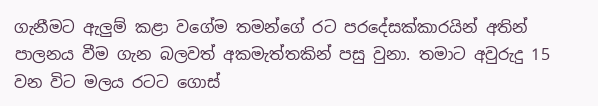ගැනීමට ඇලුම් කළා වගේම තමන්ගේ රට පරදේසක්කාරයින් අතින් පාලනය වීම ගැන බලවත් අකමැත්තකින් පසු වුනා. තමාට අවුරුදු 15 වන විට මලය රටට ගොස්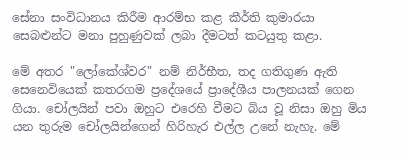සේනා සංවිධානය කිරීම ආරම්භ කළ කීර්ති කුමාරයා සෙබළුන්ට මනා පුහුණුවක් ලබා දීමටත් කටයුතු කළා.

මේ අතර "ලෝකේශ්වර" නම් නිර්භීත, තද ගතිගුණ ඇති සෙනෙවියෙක් කතරගම ප්‍රදේශයේ ප්‍රාදේශීය පාලනයක් ගෙන ගියා. චෝලයින් පවා ඔහුට එරෙහි වීමට බිය වූ නිසා ඔහු මිය යන තුරුම චෝලයින්ගෙන් හිරිහැර එල්ල උනේ නැහැ. මේ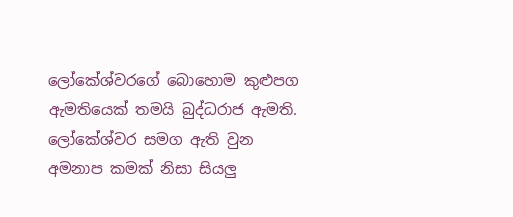ලෝකේශ්වරගේ බොහොම කුළුපග ඇමතියෙක් තමයි බුද්ධරාජ ඇමති. ලෝකේශ්වර සමග ඇති වුන අමනාප කමක් නිසා සියලු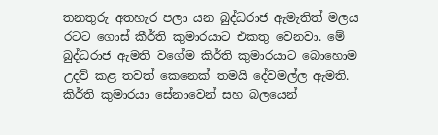තනතුරු අතහැර පලා යන බුද්ධරාජ ඇමැතිත් මලය රටට ගොස් කීර්ති කුමාරයාට එකතු වෙනවා. මේ බුද්ධරාජ ඇමති වගේම කිර්ති කුමාරයාට බොහොම උදව් කළ තවත් කෙනෙක් තමයි දේවමල්ල ඇමති. කිර්ති කුමාරයා සේනාවෙන් සහ බලයෙන්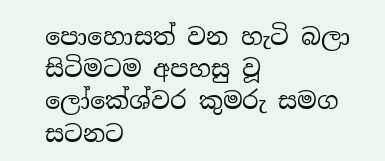පොහොසත් වන හැටි බලා සිටිමටම අපහසු වූ ලෝකේශ්වර කුමරු සමග සටනට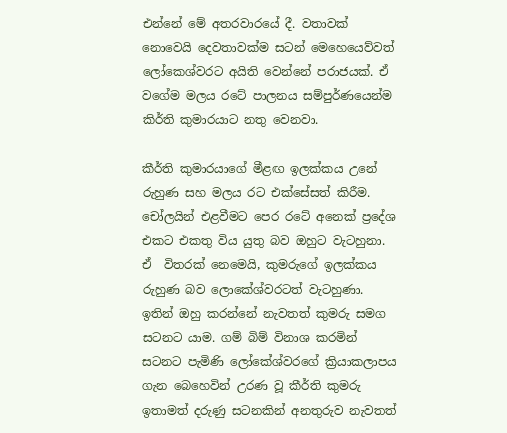එන්නේ මේ අතරවාරයේ දී. වතාවක් නොවෙයි දෙවතාවක්ම සටන් මෙහෙයෙව්වත් ලෝකෙශ්වරට අයිති වෙන්නේ පරාජයක්. ඒ වගේම මලය රටේ පාලනය සම්පුර්ණයෙන්ම කිර්ති කුමාරයාට නතු වෙනවා.

කීර්ති කුමාරයාගේ මීළඟ ඉලක්කය උනේ රුහුණ සහ මලය රට එක්සේසත් කිරීම. චෝලයින් එළවීමට පෙර රටේ අනෙක් ප්‍රදේශ එකට එකතු විය යුතු බව ඔහුට වැටහුනා. ඒ  විතරක් නෙමෙයි, කුමරුගේ ඉලක්කය රුහුණ බව ලොකේශ්වරටත් වැටහුණා. ඉතින් ඔහු කරන්නේ නැවතත් කුමරු සමග සටනට යාම. ගම් බිම් විනාශ කරමින් සටනට පැමිණි ලෝකේශ්වරගේ ක්‍රියාකලාපය ගැන බෙහෙවින් උරණ වූ කීර්ති කුමරු ඉතාමත් දරුණු සටනකින් අනතුරුව නැවතත්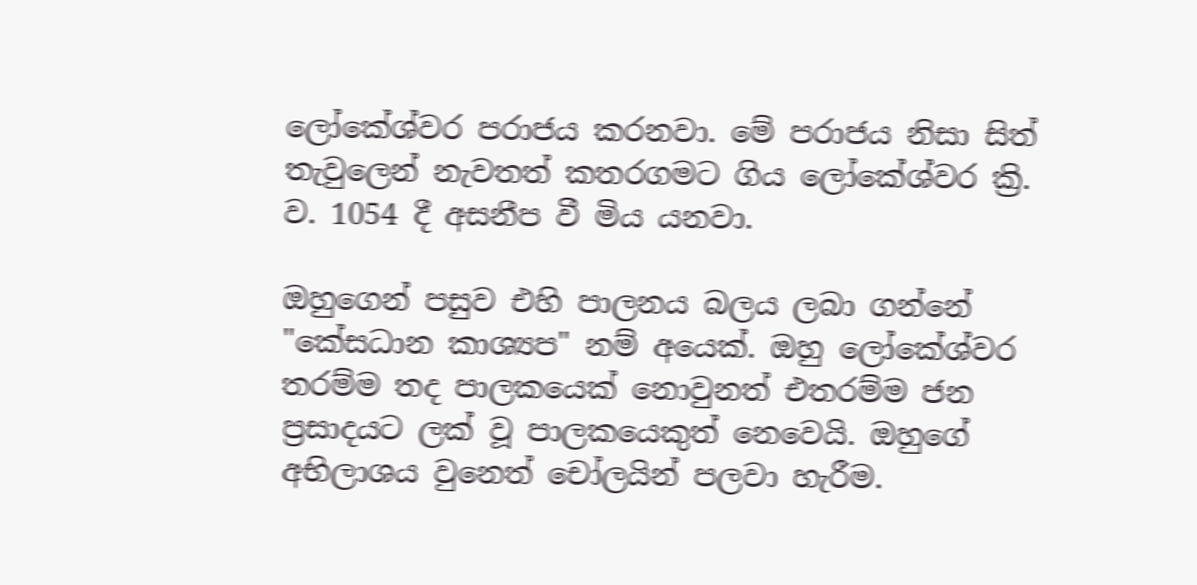ලෝකේශ්වර පරාජය කරනවා. මේ පරාජය නිසා සිත් තැවුලෙන් නැවතත් කතරගමට ගිය ලෝකේශ්වර ක්‍රි. ව. 1054 දී අසනීප වී මිය යනවා.

ඔහුගෙන් පසුව එහි පාලනය බලය ලබා ගන්නේ "කේසධාන කාශ්‍යප" නම් අයෙක්. ඔහු ලෝකේශ්වර තරම්ම තද පාලකයෙක් නොවුනත් එතරම්ම ජන ප්‍රසාදයට ලක් වූ පාලකයෙකුත් නෙවෙයි. ඔහුගේ අභිලාශය වුනෙත් චෝලයින් පලවා හැරීම.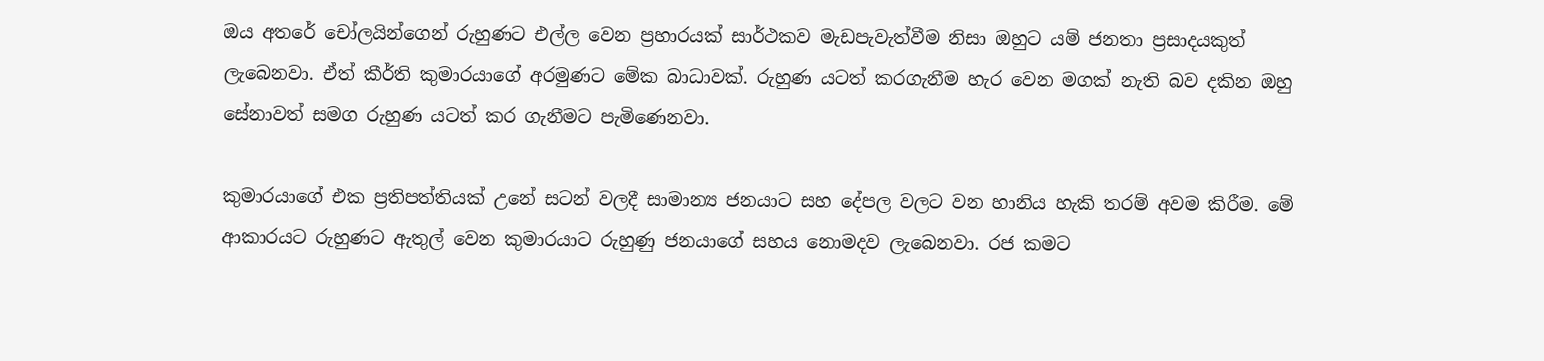ඔය අතරේ චෝලයින්ගෙන් රුහුණට එල්ල වෙන ප්‍රහාරයක් සාර්ථකව මැඩපැවැත්වීම නිසා ඔහුට යම් ජනතා ප්‍රසාදයකුත් ලැබෙනවා. ඒත් කීර්ති කුමාරයාගේ අරමුණට මේක බාධාවක්. රුහුණ යටත් කරගැනීම හැර වෙන මගක් නැති බව දකින ඔහු සේනාවත් සමග රුහුණ යටත් කර ගැනීමට පැමිණෙනවා.

කුමාරයාගේ එක ප්‍රතිපත්තියක් උනේ සටන් වලදී සාමාන්‍ය ජනයාට සහ දේපල වලට වන හානිය හැකි තරම් අවම කිරීම. මේ ආකාරයට රුහුණට ඇතුල් වෙන කුමාරයාට රුහුණු ජනයාගේ සහය නොමදව ලැබෙනවා. රජ කමට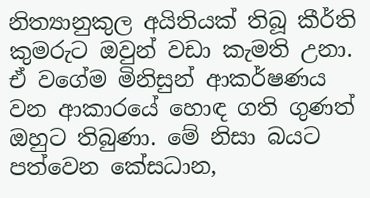නිත්‍යානුකුල අයිතියක් තිබූ කීර්ති කුමරුට ඔවුන් වඩා කැමති උනා. ඒ වගේම මිනිසුන් ආකර්ෂණය වන ආකාරයේ හොඳ ගති ගුණත් ඔහුට තිබුණා. මේ නිසා බයට පත්වෙන කේසධාන,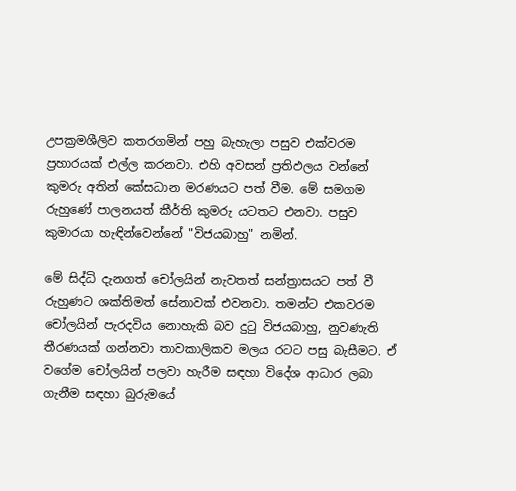උපක්‍රමශීලිව කතරගමින් පහු බැහැලා පසුව එක්වරම ප්‍රහාරයක් එල්ල කරනවා. එහි අවසන් ප්‍රතිඵලය වන්නේ කුමරු අතින් කේසධාන මරණයට පත් වීම. මේ සමගම රුහුණේ පාලනයත් කීර්ති කුමරු යටතට එනවා. පසුව කුමාරයා හැඳින්වෙන්නේ "විජයබාහු" නමින්.

මේ සිද්ධි දැනගත් චෝලයින් නැවතත් සන්ත්‍රාසයට පත් වී රුහුණට ශක්තිමත් සේනාවක් එවනවා. තමන්ට එකවරම චෝලයින් පැරදවිය නොහැකි බව දුටු විජයබාහු, නුවණැති තීරණයක් ගන්නවා තාවකාලිකව මලය රටට පසු බැසීමට. ඒ වගේම චෝලයින් පලවා හැරීම සඳහා විදේශ ආධාර ලබා ගැනීම සඳහා බුරුමයේ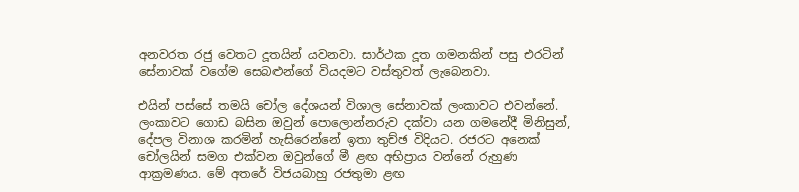අනවරත රජු වෙතට දූතයින් යවනවා. සාර්ථක දූත ගමනකින් පසු එරටින් සේනාවක් වගේම සෙබළුන්ගේ වියදමට වස්තුවත් ලැබෙනවා.

එයින් පස්සේ තමයි චෝල දේශයන් විශාල සේනාවක් ලංකාවට එවන්නේ. ලංකාවට ගොඩ බසින ඔවුන් පොලොන්නරුව දක්වා යන ගමනේදී මිනිසුන්, දේපල විනාශ කරමින් හැසිරෙන්නේ ඉතා තුච්ඡ විදියට. රජරට අනෙක් චෝලයින් සමග එක්වන ඔවුන්ගේ මී ළඟ අභිප්‍රාය වන්නේ රුහුණ ආක්‍රමණය. මේ අතරේ විජයබාහු රජතුමා ළඟ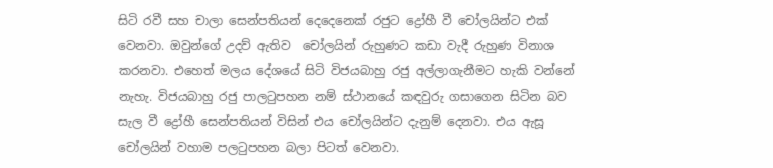සිටි රවී සහ චාලා සෙන්පතියන් දෙදෙනෙක් රජුට ද්‍රෝහී වී චෝලයින්ට එක් වෙනවා. ඔවුන්ගේ උදව් ඇතිව  චෝලයින් රුහුණට කඩා වැදී රුහුණ විනාශ කරනවා. එහෙත් මලය දේශයේ සිටි විජයබාහු රජු අල්ලාගැනීමට හැකි වන්නේ නැහැ. විජයබාහු රජු පාලටුපහන නම් ස්ථානයේ කඳවුරු ගසාගෙන සිටින බව සැල වී ද්‍රෝහී සෙන්පතියන් විසින් එය චෝලයින්ට දැනුම් දෙනවා. එය ඇසූ චෝලයින් වහාම පලටුපහන බලා පිටත් වෙනවා.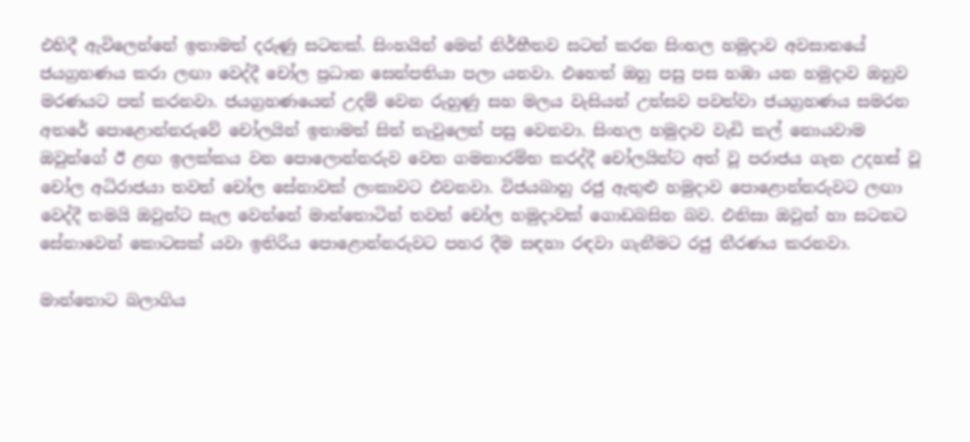එහිදී ඇවිලෙන්නේ ඉතාමත් දරුණු සටනක්. සිංහයින් මෙන් නිර්භීතව සටන් කරන සිංහල හමුදාව අවසානයේ ජයග්‍රහණය කරා ලඟා වෙද්දී චෝල ප්‍රධාන සෙන්පතියා පලා යනවා. එහෙත් ඔහු පසු පස හඹා යන හමුදාව ඔහුව මරණයට පත් කරනවා. ජයග්‍රහණයෙන් උදම් වෙන රුහුණු සහ මලය වැසියන් උත්සව පවත්වා ජයග්‍රහණය සමරන අතරේ පොළොන්නරුවේ චෝලයින් ඉතාමත් සිත් තැවුලෙන් පසු වෙනවා. සිංහල හමුදාව වැඩි කල් නොයවාම ඔවුන්ගේ ඊ ළඟ ඉලක්කය වන පොලොන්නරුව වෙත ගමනාරම්භ කරද්දී චෝලයින්ට අත් වූ පරාජය ගැන උදහස් වූ චෝල අධිරාජයා තවත් චෝල සේනාවක් ලංකාවට එවනවා. විජයබාහු රජු ඇතුළු හමුදාව පොළොන්නරුවට ලඟා වෙද්දී තමයි ඔවුන්ට සැල වෙන්නේ මාන්තොටින් තවත් චෝල හමුදාවක් ගොඩබසින බව. එනිසා ඔවුන් හා සටනට සේනාවෙන් කොටසක් යවා ඉතිරිය පොළොන්නරුවට පහර දීම සඳහා රඳවා ගැනීමට රජු තීරණය කරනවා.

මාන්තොට බලාගිය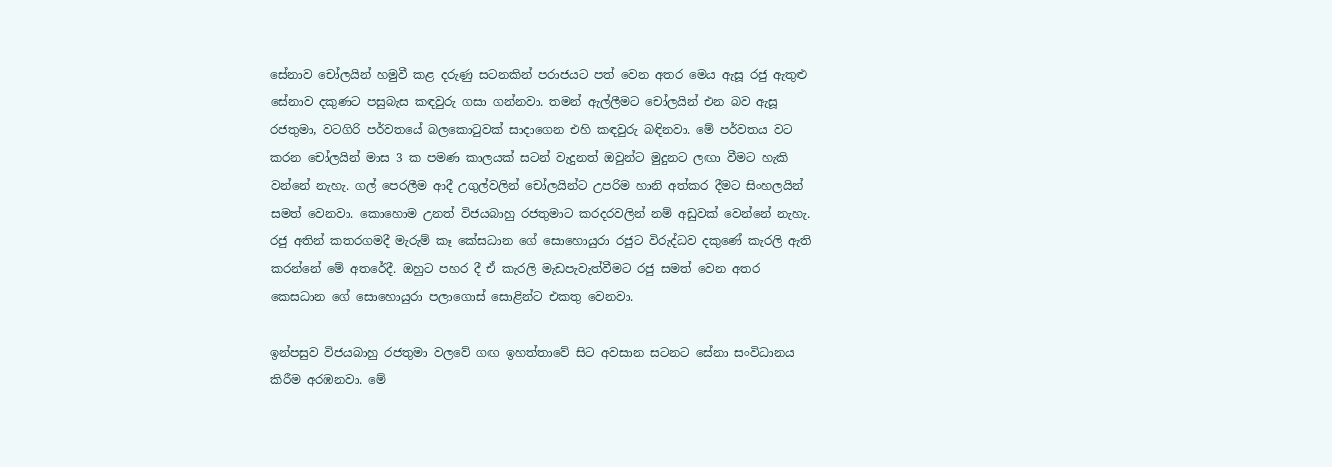සේනාව චෝලයින් හමුවී කළ දරුණු සටනකින් පරාජයට පත් වෙන අතර මෙය ඇසූ රජු ඇතුළු සේනාව දකුණට පසුබැස කඳවුරු ගසා ගන්නවා. තමන් ඇල්ලීමට චෝලයින් එන බව ඇසූ රජතුමා, වටගිරි පර්වතයේ බලකොටුවක් සාදාගෙන එහි කඳවුරු බඳිනවා. මේ පර්වතය වට කරන චෝලයින් මාස 3 ක පමණ කාලයක් සටන් වැදුනත් ඔවුන්ට මුදුනට ලඟා වීමට හැකි වන්නේ නැහැ. ගල් පෙරලීම ආදී උගුල්වලින් චෝලයින්ට උපරිම හානි අත්කර දීමට සිංහලයින් සමත් වෙනවා. කොහොම උනත් විජයබාහු රජතුමාට කරදරවලින් නම් අඩුවක් වෙන්නේ නැහැ. රජු අතින් කතරගමදී මැරුම් කෑ කේසධාන ගේ සොහොයුරා රජුට විරුද්ධව දකුණේ කැරලි ඇති කරන්නේ මේ අතරේදී. ඔහුට පහර දී ඒ කැරලි මැඩපැවැත්වීමට රජු සමත් වෙන අතර කෙසධාන ගේ සොහොයුරා පලාගොස් සොළින්ට එකතු වෙනවා.

ඉන්පසුව විජයබාහු රජතුමා වලවේ ගඟ ඉහත්තාවේ සිට අවසාන සටනට සේනා සංවිධානය කිරීම අරඹනවා. මේ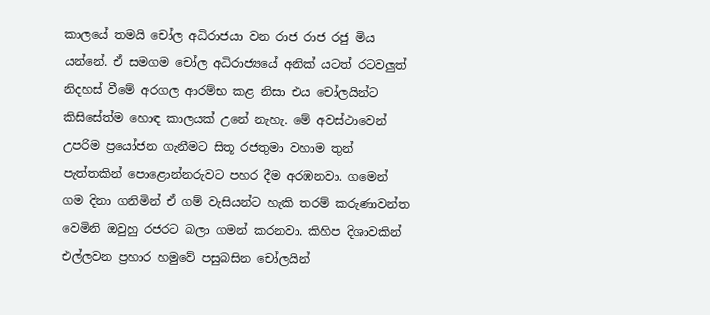කාලයේ තමයි චෝල අධිරාජයා වන රාජ රාජ රජු මිය යන්නේ. ඒ සමගම චෝල අධිරාජ්‍යයේ අනික් යටත් රටවලුත් නිදහස් වීමේ අරගල ආරම්භ කළ නිසා එය චෝලයින්ට කිසිසේත්ම හොඳ කාලයක් උනේ නැහැ. මේ අවස්ථාවෙන් උපරිම ප්‍රයෝජන ගැනීමට සිතූ රජතුමා වහාම තුන් පැත්තකින් පොළොන්නරුවට පහර දීම අරඹනවා. ගමෙන් ගම දිනා ගනිමින් ඒ ගම් වැසියන්ට හැකි තරම් කරුණාවන්ත වෙමිනි ඔවුහු රජරට බලා ගමන් කරනවා. කිහිප දිශාවකින් එල්ලවන ප්‍රහාර හමුවේ පසුබසින චෝලයින්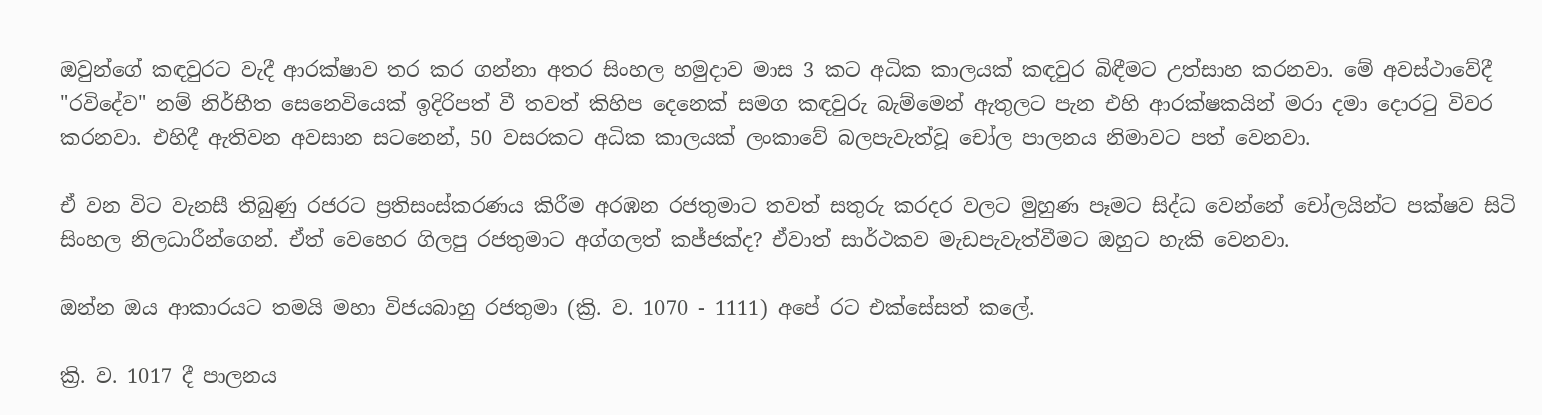ඔවුන්ගේ කඳවුරට වැදී ආරක්ෂාව තර කර ගන්නා අතර සිංහල හමුදාව මාස 3 කට අධික කාලයක් කඳවුර බිඳීමට උත්සාහ කරනවා. මේ අවස්ථාවේදී "රවිදේව" නම් නිර්භීත සෙනෙවියෙක් ඉදිරිපත් වී තවත් කිහිප දෙනෙක් සමග කඳවුරු බැම්මෙන් ඇතුලට පැන එහි ආරක්ෂකයින් මරා දමා දොරටු විවර කරනවා. එහිදී ඇතිවන අවසාන සටනෙන්, 50 වසරකට අධික කාලයක් ලංකාවේ බලපැවැත්වූ චෝල පාලනය නිමාවට පත් වෙනවා.

ඒ වන විට වැනසී තිබුණු රජරට ප්‍රතිසංස්කරණය කිරීම අරඹන රජතුමාට තවත් සතුරු කරදර වලට මුහුණ පෑමට සිද්ධ වෙන්නේ චෝලයින්ට පක්ෂව සිටි සිංහල නිලධාරීන්ගෙන්. ඒත් වෙහෙර ගිලපු රජතුමාට අග්ගලත් කජ්ජක්ද? ඒවාත් සාර්ථකව මැඩපැවැත්වීමට ඔහුට හැකි වෙනවා.

ඔන්න ඔය ආකාරයට තමයි මහා විජයබාහු රජතුමා (ක්‍රි. ව. 1070 - 1111) අපේ රට එක්සේසත් කලේ.

ක්‍රි. ව. 1017 දී පාලනය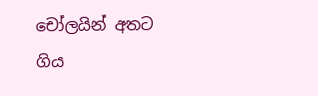චෝලයින් අතට ගිය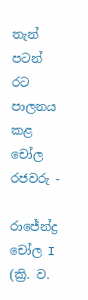තැන් පටන් රට පාලනය කළ චෝල රජවරු -

රාජේන්ද්‍ර චෝල I (ක්‍රි. ව.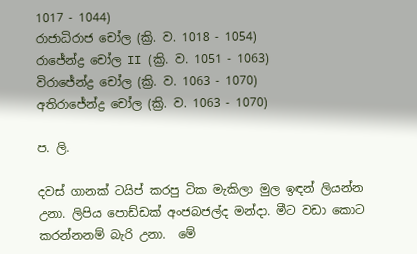1017 - 1044)
රාජාධිරාජ චෝල (ක්‍රි. ව. 1018 - 1054)
රාජේන්ද්‍ර චෝල II (ක්‍රි. ව. 1051 - 1063)
විරාජේන්ද්‍ර චෝල (ක්‍රි. ව. 1063 - 1070)
අතිරාජේන්ද්‍ර චෝල (ක්‍රි. ව. 1063 - 1070)

ප. ලි.

දවස් ගානක් ටයිප් කරපු ටික මැකිලා මුල ඉඳන් ලියන්න උනා. ලිපිය පොඩ්ඩක් අංජබජල්ද මන්දා. මීට වඩා කොට කරන්නනම් බැරි උනා.  මේ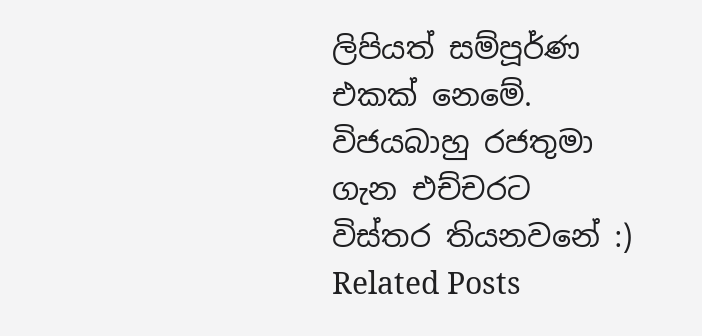ලිපියත් සම්පූර්ණ එකක් නෙමේ. විජයබාහු රජතුමා ගැන එච්චරට විස්තර තියනවනේ :)
Related Posts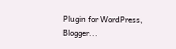Plugin for WordPress, Blogger...